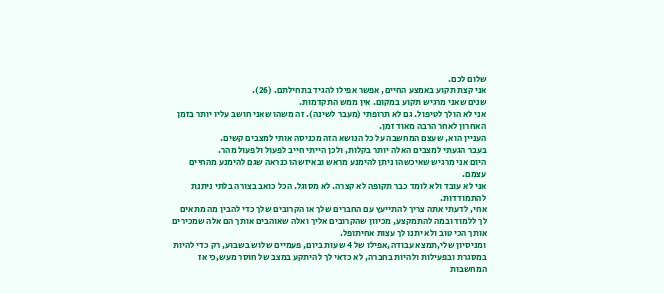שלום לכם.
אני קצת תקוע באמצע החיים, אפשר אפילו להגיד בתחילתם. (26).
שנים שאני מרגיש תקוע במקום. אין ממש התקדמות.
אני לא הולך לטיפול. גם לא תרופתי (מעבר לשינה). זה משהו שאני חושב עליו יותר בזמן האחרון לאחר הרבה מאוד זמן.
העניין הוא, שעצם המחשבה על כל הנושא הזה מכניסה אותי למצבים קשים.
בעבר הגעתי למצבים האלה יותר בקלות, ולכן הייתי חייב לפעול ולפעול מהר.
היום אני מרגיש שאיכשהו ניתן להימנע מראש ובאיזשהו כנראה שגם להימנע מהחיים עצמם.
אני לא עובד ולא לומד כבר תקופה לא קצרה. לא מסוגל. הכל כואב בצורה בלתי ניתנת להתמודדות.
אחי, לדעתי אתה צריך להתייעץ עם החברים שלך או הקרובים שלך כדי להבין מה מתאים לך ללמוד ובמה להתמקצע, מכיוון שהקרובים אליך ואלה שאוהבים אותך הם אלה שמכירים אותך הכי טוב ולא יתנו לך עצות אחיתופל.
ומניסיון שלי,תמצא עבודה,אפילו של 4 שעות ביום, פעמיים שלוש בשבוע, רק כדי להיות במסגרת ובפעילות ולהיות בחברה, לא כדאי לך להיתקע במצב של חוסר מעש,כי אז המחשבות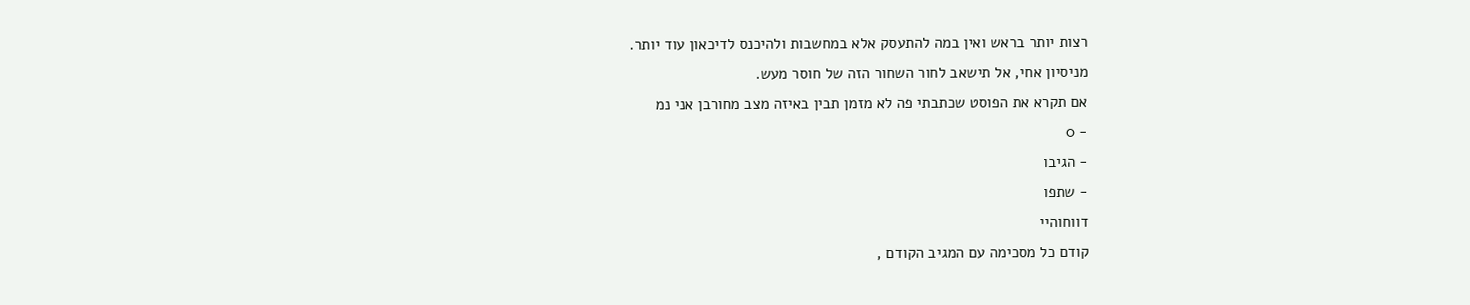רצות יותר בראש ואין במה להתעסק אלא במחשבות ולהיכנס לדיכאון עוד יותר.
מניסיון אחי, אל תישאב לחור השחור הזה של חוסר מעש.
אם תקרא את הפוסט שכתבתי פה לא מזמן תבין באיזה מצב מחורבן אני נמ
- 0
- הגיבו
- שתפו
דווחוהיי
קודם כל מסכימה עם המגיב הקודם ,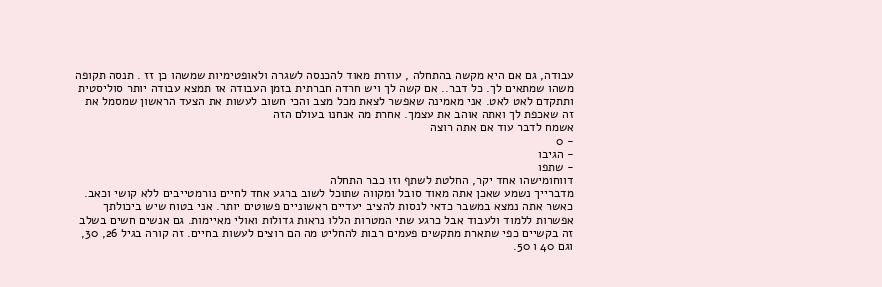עבודה, גם אם היא מקשה בהתחלה , עוזרת מאוד להכנסה לשגרה ולאופטימיות שמשהו כן זז . תנסה תקופה משהו שמתאים לך. כל דבר.. אם קשה לך ויש חרדה חברתית בזמן העבודה אז תמצא עבודה יותר סוליסטית ותתקדם לאט לאט. אני מאמינה שאפשר לצאת מכל מצב והכי חשוב לעשות את הצעד הראשון שמסמל את זה שאכפת לך ואתה אוהב את עצמך. אחרת מה אנחנו בעולם הזה
אשמח לדבר עוד אם אתה רוצה
- 0
- הגיבו
- שתפו
דווחומישהו אחד יקר, החלטת לשתף וזו כבר התחלה
מדברייך נשמע שאכן אתה מאוד סובל ומקווה שתוכל לשוב ברגע אחד לחיים נורמטייבים ללא קושי וכאב.
כאשר אתה נמצא במשבר כדאי לנסות להציב יעדיים ראשוניים פשוטים יותר. אני בטוח שיש ביכולתך אפשרות ללמוד ולעבוד אבל כרגע שתי המטרות הללו נראות גדולות ואולי מאיימות. גם אנשים חשים בשלב זה בקשיים כפי שתארת מתקשים פעמים רבות להחליט מה הם רוצים לעשות בחיים. זה קורה בגיל 26, 30, וגם 40 ו 50.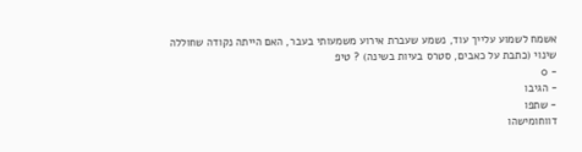אשמח לשמוע עלייך עוד, נשמע שעברת אירוע משמעותי בעבר, האם הייתה נקודה שחוללה שינוי (כתבת על כאבים, סטרס בעיות בשינה) ? טיפ
- 0
- הגיבו
- שתפו
דווחומישהו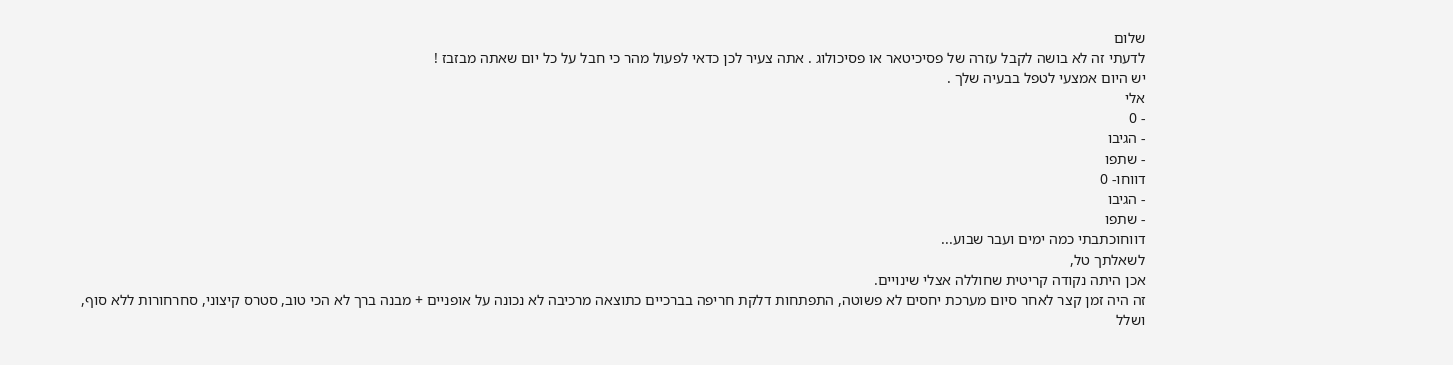שלום
לדעתי זה לא בושה לקבל עזרה של פסיכיטאר או פסיכולוג . אתה צעיר לכן כדאי לפעול מהר כי חבל על כל יום שאתה מבזבז !
יש היום אמצעי לטפל בבעיה שלך .
אלי
- 0
- הגיבו
- שתפו
דווחו- 0
- הגיבו
- שתפו
דווחוכתבתי כמה ימים ועבר שבוע...
לשאלתך טל,
אכן היתה נקודה קריטית שחוללה אצלי שינויים.
זה היה זמן קצר לאחר סיום מערכת יחסים לא פשוטה, התפתחות דלקת חריפה בברכיים כתוצאה מרכיבה לא נכונה על אופניים + מבנה ברך לא הכי טוב, סטרס קיצוני, סחרחורות ללא סוף, ושלל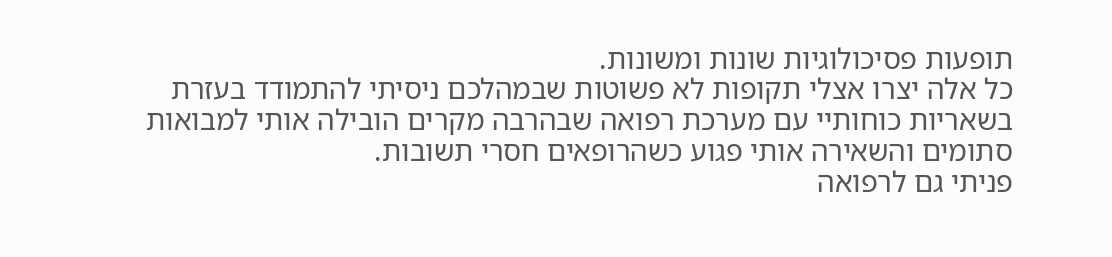תופעות פסיכולוגיות שונות ומשונות.
כל אלה יצרו אצלי תקופות לא פשוטות שבמהלכם ניסיתי להתמודד בעזרת בשאריות כוחותיי עם מערכת רפואה שבהרבה מקרים הובילה אותי למבואות סתומים והשאירה אותי פגוע כשהרופאים חסרי תשובות.
פניתי גם לרפואה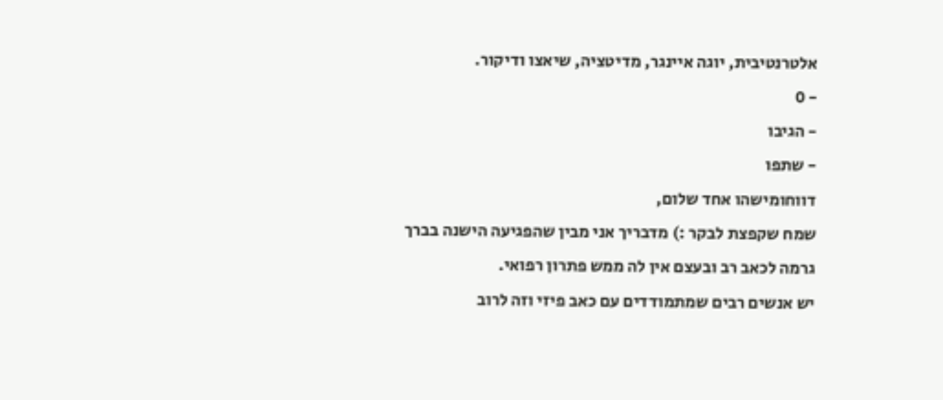אלטרנטיבית, יוגה איינגר, מדיטציה, שיאצו ודיקור.
- 0
- הגיבו
- שתפו
דווחומישהו אחד שלום,
שמח שקפצת לבקר :) מדבריך אני מבין שהפגיעה הישנה בברך גרמה לכאב רב ובעצם אין לה ממש פתרון רפואי.
יש אנשים רבים שמתמודדים עם כאב פיזי וזה לרוב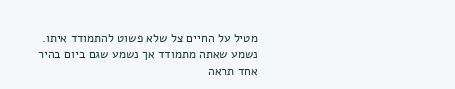מטיל על החיים צל שלא פשוט להתמודד איתו.
נשמע שאתה מתמודד אך נשמע שגם ביום בהיר אחד תראה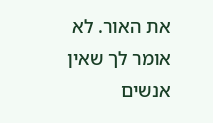את האור. לא אומר לך שאין אנשים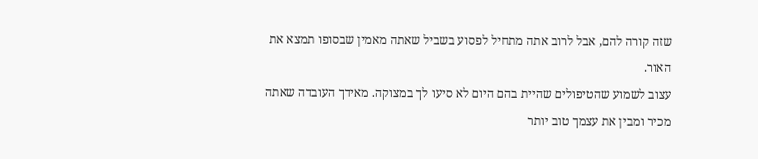שזה קורה להם, אבל לרוב אתה מתחיל לפסוע בשביל שאתה מאמין שבסופו תמצא את האור.
עצוב לשמוע שהטיפולים שהיית בהם היום לא סיעו לך במצוקה. מאידך העובדה שאתה מכיר ומבין את עצמך טוב יותר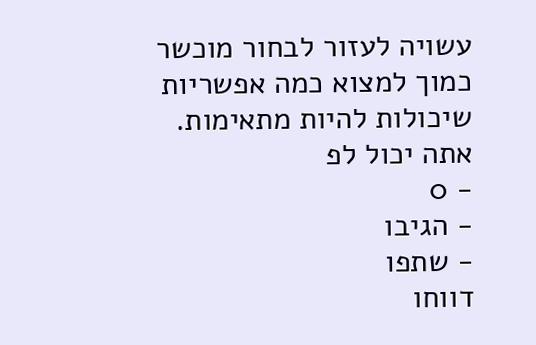עשויה לעזור לבחור מוכשר כמוך למצוא כמה אפשריות שיכולות להיות מתאימות.
אתה יכול לפ
- 0
- הגיבו
- שתפו
דווחו